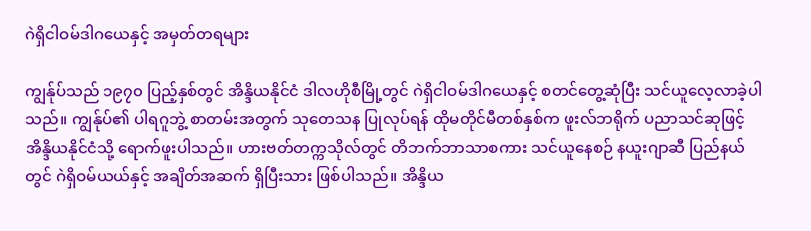ဂဲရှိငါဝမ်ဒါဂယေနှင့် အမှတ်တရများ

ကျွန်ုပ်သည် ၁၉၇၀ ပြည့်နှစ်တွင် အိန္ဒိယနိုင်ငံ ဒါလဟိုစီမြို့တွင် ဂဲရှိငါဝမ်ဒါဂယေနှင့် စတင်တွေ့ဆုံပြီး သင်ယူလေ့လာခဲ့ပါသည်။ ကျွန်ုပ်၏ ပါရဂူဘွဲ့ စာတမ်းအတွက် သုတေသန ပြုလုပ်ရန် ထိုမတိုင်မီတစ်နှစ်က ဖူးလ်ဘရိုက် ပညာသင်ဆုဖြင့် အိန္ဒိယနိုင်ငံသို့ ရောက်ဖူးပါသည်။ ဟားဗတ်တက္ကသိုလ်တွင် တိဘက်ဘာသာစကား သင်ယူနေစဉ် နယူးဂျာဆီ ပြည်နယ်တွင် ဂဲရှိဝမ်ယယ်နှင့် အချိတ်အဆက် ရှိပြီးသား ဖြစ်ပါသည်။ အိန္ဒိယ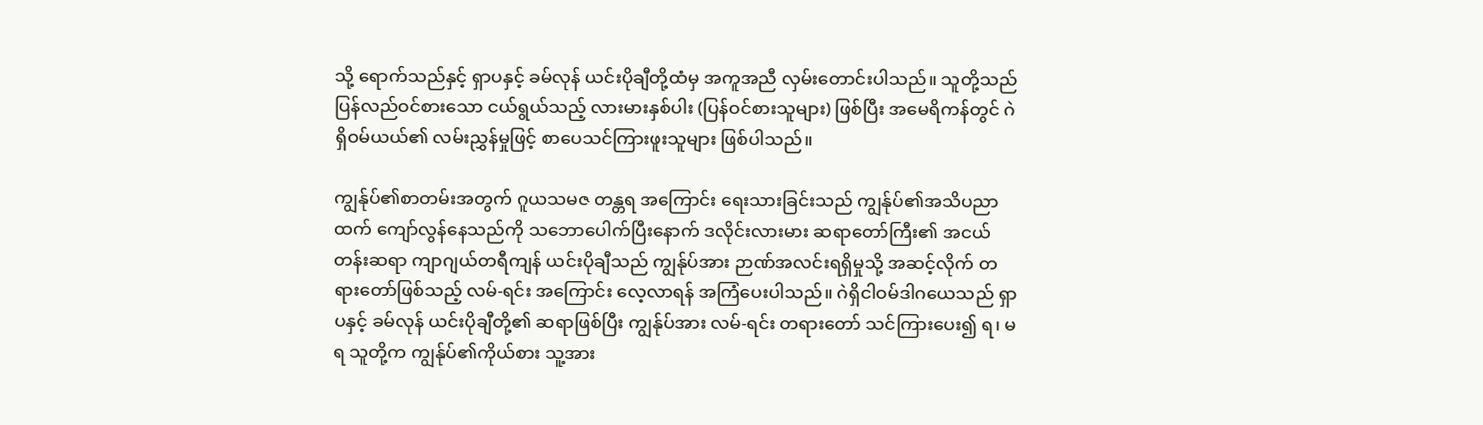သို့ ရောက်သည်နှင့် ရှာပနှင့် ခမ်လုန် ယင်းပိုချီတို့ထံမှ အကူအညီ လှမ်းတောင်းပါသည်။ သူတို့သည် ပြန်လည်ဝင်စားသော ငယ်ရွယ်သည့် လားမားနှစ်ပါး (ပြန်ဝင်စားသူများ) ဖြစ်ပြီး အမေရိကန်တွင် ဂဲရှိဝမ်ယယ်၏ လမ်းညွှန်မှုဖြင့် စာပေသင်ကြားဖူးသူများ ဖြစ်ပါသည်။

ကျွန်ုပ်၏စာတမ်းအတွက် ဂူယသမဇ တန္တရ အကြောင်း ရေးသားခြင်းသည် ကျွန်ုပ်၏အသိပညာထက် ကျော်လွန်နေသည်ကို သဘောပေါက်ပြီးနောက် ဒလိုင်းလားမား ဆရာတော်ကြီး၏ အငယ်တန်းဆရာ ကျာဂျယ်တရီကျန် ယင်းပိုချီသည် ကျွန်ုပ်အား ဉာဏ်အလင်းရရှိမှုသို့ အဆင့်လိုက် တရားတော်ဖြစ်သည့် လမ်-ရင်း အကြောင်း လေ့လာရန် အကြံပေးပါသည်။ ဂဲရှိငါဝမ်ဒါဂယေသည် ရှာပနှင့် ခမ်လုန် ယင်းပိုချီတို့၏ ဆရာဖြစ်ပြီး ကျွန်ုပ်အား လမ်-ရင်း တရားတော် သင်ကြားပေး၍ ရ၊ မရ သူတို့က ကျွန်ုပ်၏ကိုယ်စား သူ့အား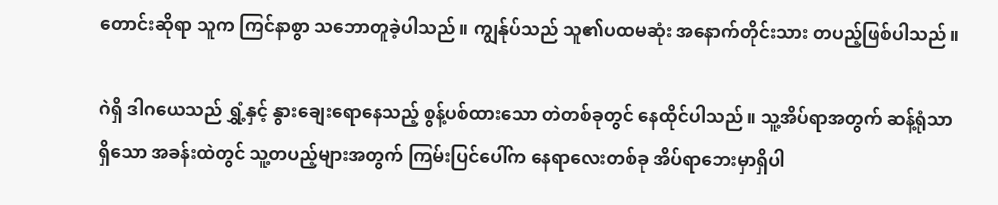တောင်းဆိုရာ သူက ကြင်နာစွာ သဘောတူခဲ့ပါသည်။ ကျွန်ုပ်သည် သူ၏ပထမဆုံး အနောက်တိုင်းသား တပည့်ဖြစ်ပါသည်။

ဂဲရှိ ဒါဂယေသည် ရွှံ့နှင့် နွားချေးရောနေသည့် စွန့်ပစ်ထားသော တဲတစ်ခုတွင် နေထိုင်ပါသည်။ သူ့အိပ်ရာအတွက် ဆန့်ရုံသာရှိသော အခန်းထဲတွင် သူ့တပည့်များအတွက် ကြမ်းပြင်ပေါ်က နေရာလေးတစ်ခု အိပ်ရာဘေးမှာရှိပါ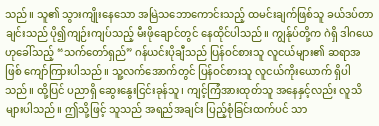သည်။ သူ၏ သွားကျိုးနေသော အမြဲသဘောကောင်းသည့် ထမင်းချက်ဖြစ်သူ ခယ်ဒပ်တာချင်းသည် ပို၍ကျဉ်းကျပ်သည့် မီးဖိုချောင်တွင် နေထိုင်ပါသည်။ ကျွန်ုပ်တို့က ဂဲရှိ ဒါဂယေဟုခေါ်သည့် “သက်တော်ရှည်” ဂန်ယင်းပိုချီသည် ပြန်ဝင်စားသူ လူငယ်များ၏ ဆရာအဖြစ် ကျော်ကြားပါသည်။ သူ့လက်အောက်တွင် ပြန်ဝင်စားသူ လူငယ်ကိုးယောက် ရှိပါသည်။ ထို့ပြင် ပညာရှိ ဆွေးနွေးငြင်းခုန်သူ၊ ကျင့်ကြံအားထုတ်သူ အနေနှင့်လည်း လူသိများပါသည်။ ဤသို့ဖြင့် သူသည် အရည်အချင်း ပြည့်စုံခြင်းထက်ပင် သာ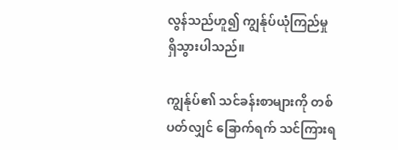လွန်သည်ဟူ၍ ကျွန်ုပ်ယုံကြည်မှု ရှိသွားပါသည်။

ကျွန်ုပ်၏ သင်ခန်းစာများကို တစ်ပတ်လျှင် ခြောက်ရက် သင်ကြားရ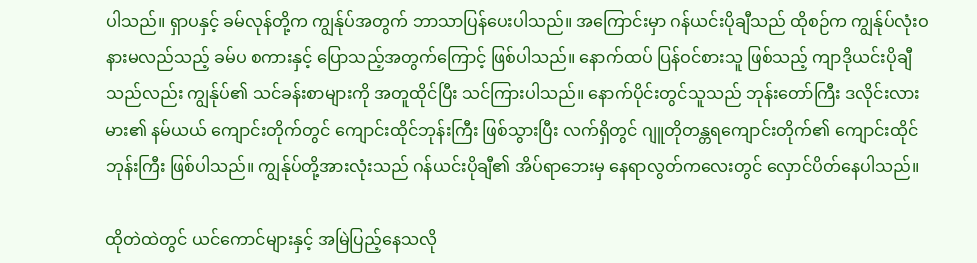ပါသည်။ ရှာပနှင့် ခမ်လုန်တို့က ကျွန်ုပ်အတွက် ဘာသာပြန်ပေးပါသည်။ အကြောင်းမှာ ဂန်ယင်းပိုချီသည် ထိုစဉ်က ကျွန်ုပ်လုံးဝနားမလည်သည့် ခမ်ပ စကားနှင့် ပြောသည့်အတွက်ကြောင့် ဖြစ်ပါသည်။ နောက်ထပ် ပြန်ဝင်စားသူ ဖြစ်သည့် ကျာဒိုယင်းပိုချီသည်လည်း ကျွန်ုပ်၏ သင်ခန်းစာများကို အတူထိုင်ပြီး သင်ကြားပါသည်။ နောက်ပိုင်းတွင်သူသည် ဘုန်းတော်ကြီး ဒလိုင်းလားမား၏ နမ်ယယ် ကျောင်းတိုက်တွင် ကျောင်းထိုင်ဘုန်းကြီး ဖြစ်သွားပြီး လက်ရှိတွင် ဂျူတိုတန္တရကျောင်းတိုက်၏ ကျောင်းထိုင်ဘုန်းကြီး ဖြစ်ပါသည်။ ကျွန်ုပ်တို့အားလုံးသည် ဂန်ယင်းပိုချီ၏ အိပ်ရာဘေးမှ နေရာလွတ်ကလေးတွင် လှောင်ပိတ်နေပါသည်။

ထိုတဲထဲတွင် ယင်ကောင်များနှင့် အမြဲပြည့်နေသလို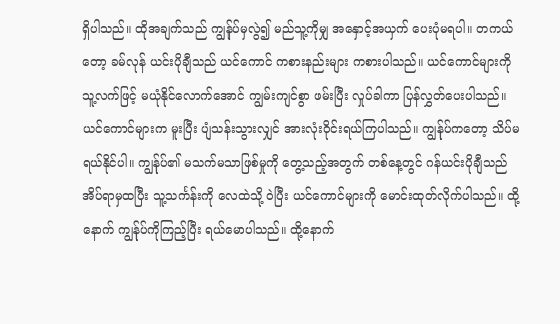ရှိပါသည်။ ထိုအချက်သည် ကျွန်ုပ်မှလွဲ၍ မည်သူ့ကိုမျှ အနှောင့်အယှက် ပေးပုံမရပါ။ တကယ်တော့ ခမ်လုန် ယင်းပိုချီသည် ယင်ကောင် ကစားနည်းများ ကစားပါသည်။ ယင်ကောင်များကို သူ့လက်ဖြင့် မယုံနိုင်လောက်အောင် ကျွမ်းကျင်စွာ ဖမ်းပြီး လှုပ်ခါကာ ပြန်လွှတ်ပေးပါသည်။ ယင်ကောင်များက မူးပြီး ပျံသန်းသွားလျှင် အားလုံးဝိုင်းရယ်ကြပါသည်။ ကျွန်ုပ်ကတော့ သိပ်မရယ်နိုင်ပါ။ ကျွန်ုပ်၏ မသက်မသာဖြစ်မှုကို တွေ့သည့်အတွက် တစ်နေ့တွင် ဂန်ယင်းပိုချီသည် အိပ်ရာမှထပြီး သူ့သင်္ကန်းကို လေထဲသို့ ဝဲပြီး ယင်ကောင်များကို မောင်းထုတ်လိုက်ပါသည်။ ထို့နောက် ကျွန်ုပ်ကိုကြည့်ပြီး ရယ်မောပါသည်။ ထို့နောက်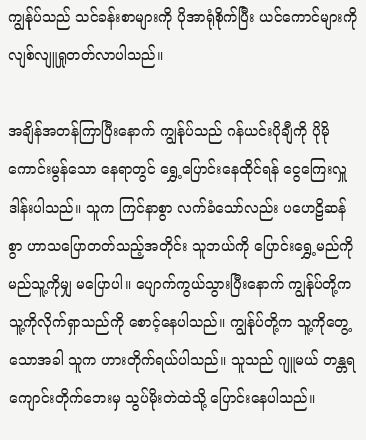ကျွန်ုပ်သည် သင်ခန်းစာများကို ပိုအာရုံစိုက်ပြီး ယင်ကောင်များကို လျစ်လျူရှုတတ်လာပါသည်။

အချိန်အတန်ကြာပြီးနောက် ကျွန်ုပ်သည် ဂန်ယင်းပိုချီကို ပိုမိုကောင်းမွန်သော နေရာတွင် ရွှေ့ပြောင်းနေထိုင်ရန် ငွေကြေးလှူဒါန်းပါသည်။ သူက ကြင်နာစွာ လက်ခံသော်လည်း ပဟေဠိဆန်စွာ ဟာသပြောတတ်သည့်အတိုင်း သူဘယ်ကို ပြောင်းရွှေ့မည်ကို မည်သူ့ကိုမျှ မပြောပါ။ ပျောက်ကွယ်သွားပြီးနောက် ကျွန်ုပ်တို့က သူ့ကိုလိုက်ရှာသည်ကို စောင့်နေပါသည်။ ကျွန်ုပ်တို့က သူ့ကိုတွေ့သောအခါ သူက ဟားတိုက်ရယ်ပါသည်။ သူသည် ဂျူမယ် တန္တရ ကျောင်းတိုက်ဘေးမှ သွပ်မိုးတဲထဲသို့ ပြောင်းနေပါသည်။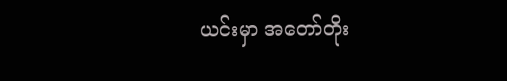ယင်းမှာ အတော်တိုး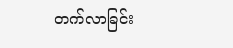တက်လာခြင်း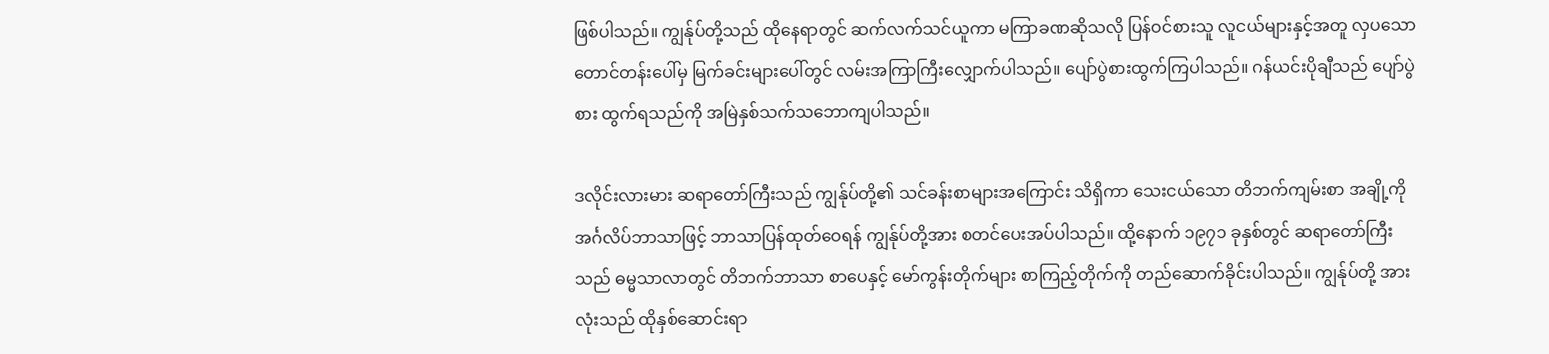ဖြစ်ပါသည်။ ကျွန်ုပ်တို့သည် ထိုနေရာတွင် ဆက်လက်သင်ယူကာ မကြာခဏဆိုသလို ပြန်ဝင်စားသူ လူငယ်များနှင့်အတူ လှပသော တောင်တန်းပေါ်မှ မြက်ခင်းများပေါ်တွင် လမ်းအကြာကြီးလျှောက်ပါသည်။ ပျော်ပွဲစားထွက်ကြပါသည်။ ဂန်ယင်းပိုချီသည် ပျော်ပွဲစား ထွက်ရသည်ကို အမြဲနှစ်သက်သဘောကျပါသည်။

ဒလိုင်းလားမား ဆရာတော်ကြီးသည် ကျွန်ုပ်တို့၏ သင်ခန်းစာများအကြောင်း သိရှိကာ သေးငယ်သော တိဘက်ကျမ်းစာ အချို့ကို အင်္ဂလိပ်ဘာသာဖြင့် ဘာသာပြန်ထုတ်ဝေရန် ကျွန်ုပ်တို့အား စတင်ပေးအပ်ပါသည်။ ထို့နောက် ၁၉၇၁ ခုနှစ်တွင် ဆရာတော်ကြီးသည် ဓမ္မသာလာတွင် တိဘက်ဘာသာ စာပေနှင့် မော်ကွန်းတိုက်များ စာကြည့်တိုက်ကို တည်ဆောက်ခိုင်းပါသည်။ ကျွန်ုပ်တို့ အားလုံးသည် ထိုနှစ်ဆောင်းရာ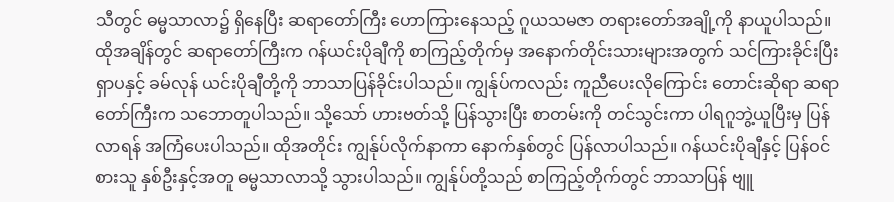သီတွင် ဓမ္မသာလာ၌ ရှိနေပြီး ဆရာတော်ကြီး ဟောကြားနေသည့် ဂူယသမဇာ တရားတော်အချို့ကို နာယူပါသည်။ ထိုအချိန်တွင် ဆရာတော်ကြီးက ဂန်ယင်းပိုချီကို စာကြည့်တိုက်မှ အနောက်တိုင်းသားများအတွက် သင်ကြားခိုင်းပြီး ရှာပနှင့် ခမ်လုန် ယင်းပိုချီတို့ကို ဘာသာပြန်ခိုင်းပါသည်။ ကျွန်ုပ်ကလည်း ကူညီပေးလိုကြောင်း တောင်းဆိုရာ ဆရာတော်ကြီးက သဘောတူပါသည်။ သို့သော် ဟားဗတ်သို့ ပြန်သွားပြီး စာတမ်းကို တင်သွင်းကာ ပါရဂူဘွဲ့ယူပြီးမှ ပြန်လာရန် အကြံပေးပါသည်။ ထိုအတိုင်း ကျွန်ုပ်လိုက်နာကာ နောက်နှစ်တွင် ပြန်လာပါသည်။ ဂန်ယင်းပိုချီနှင့် ပြန်ဝင်စားသူ နှစ်ဦးနှင့်အတူ ဓမ္မသာလာသို့ သွားပါသည်။ ကျွန်ုပ်တို့သည် စာကြည့်တိုက်တွင် ဘာသာပြန် ဗျူ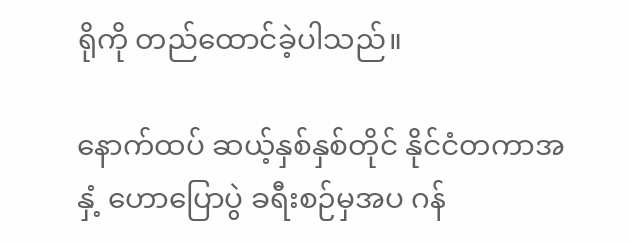ရိုကို တည်ထောင်ခဲ့ပါသည်။

နောက်ထပ် ဆယ့်နှစ်နှစ်တိုင် နိုင်ငံတကာအနှံ့ ဟောပြောပွဲ ခရီးစဉ်မှအပ ဂန်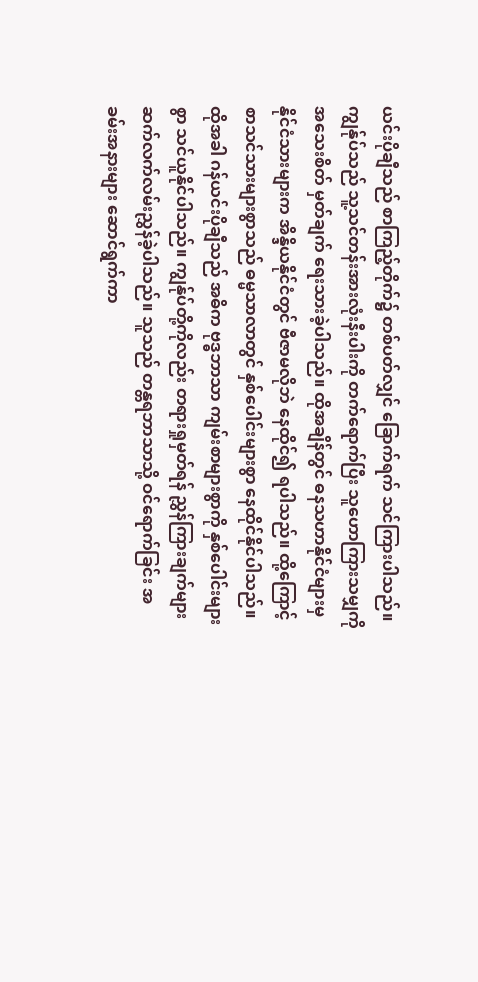ယင်းပိုချီသည် စာကြည့်တိုက်၌ တစ်ပတ်လျှင် ခြောက်ရက် သင်ကြားပါသည်။ ကျွန်ုပ်သည် သူ့သင်တန်းအားလုံးနီးပါးကို တက်ရောက်ပြီး သူဟောကြားသမျှကို အသေးစိတ် မှတ်ချက် ရေးသားခဲ့ပါသည်။ ထိုအချိန်တွင် ဓနသဟာနိုင်ငံများမှ နိုင်ငံသားများက အိန္ဒိယနိုင်ငံတွင် ဗီဇာမလိုဘဲ နေထိုင်၍ ရပါသည်။ ထို့ကြောင့် စာသင်သားများစွာသည် ဓမ္မသာလာတွင် နှစ်ပေါင်းများစွာ နေထိုင်နိုင်ပါသည်။ ထိုအခါ ဂန်ယင်းပိုချီသည် အဓိက ဗုဒ္ဓဘာသာ ကျမ်းစာများစွာကို နှစ်ပေါင်းများစွာ သင်ယူနိုင်ပါသည်။ ကျွန်ုပ်တို့ကိုလည်း တရားရှုမှတ်ရန် ညွှန်ကြားချက်များ ဆက်လက်လမ်းညွှန်ခဲ့ပါသည်။ သူသည် တန္တရဘာသာသို့ ဝင်ရောက်ခြင်း အခမ်းအနားများ ဆောင်ရွက်ကာ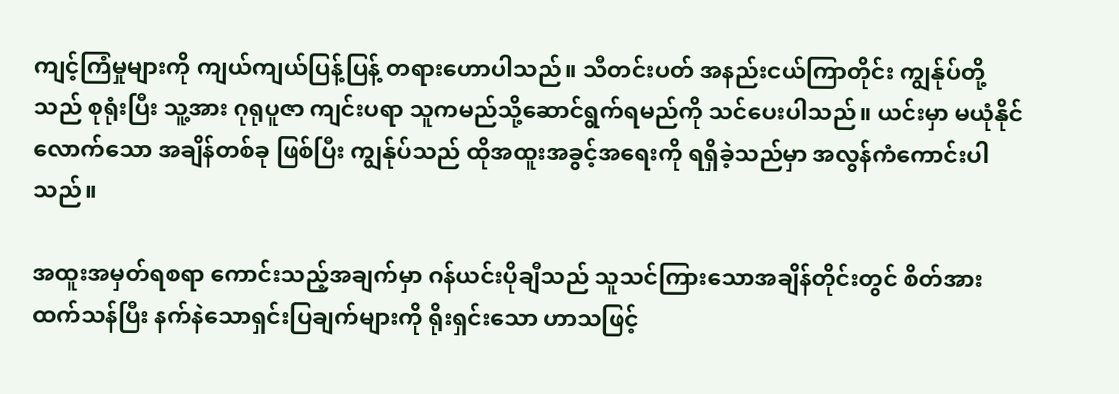ကျင့်ကြံမှုများကို ကျယ်ကျယ်ပြန့်ပြန့် တရားဟောပါသည်။ သီတင်းပတ် အနည်းငယ်ကြာတိုင်း ကျွန်ုပ်တို့သည် စုရုံးပြီး သူ့အား ဂုရုပူဇာ ကျင်းပရာ သူကမည်သို့ဆောင်ရွက်ရမည်ကို သင်ပေးပါသည်။ ယင်းမှာ မယုံနိုင်လောက်သော အချိန်တစ်ခု ဖြစ်ပြီး ကျွန်ုပ်သည် ထိုအထူးအခွင့်အရေးကို ရရှိခဲ့သည်မှာ အလွန်ကံကောင်းပါသည်။

အထူးအမှတ်ရစရာ ကောင်းသည့်အချက်မှာ ဂန်ယင်းပိုချီသည် သူသင်ကြားသောအချိန်တိုင်းတွင် စိတ်အားထက်သန်ပြီး နက်နဲသောရှင်းပြချက်များကို ရိုးရှင်းသော ဟာသဖြင့်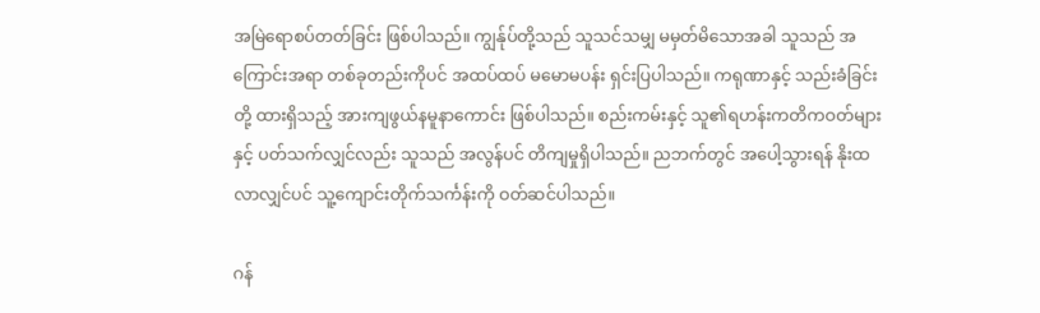အမြဲရောစပ်တတ်ခြင်း ဖြစ်ပါသည်။ ကျွန်ုပ်တို့သည် သူသင်သမျှ မမှတ်မိသောအခါ သူသည် အကြောင်းအရာ တစ်ခုတည်းကိုပင် အထပ်ထပ် မမောမပန်း ရှင်းပြပါသည်။ ကရုဏာနှင့် သည်းခံခြင်းတို့ ထားရှိသည့် အားကျဖွယ်နမူနာကောင်း ဖြစ်ပါသည်။ စည်းကမ်းနှင့် သူ၏ရဟန်းကတိကဝတ်များနှင့် ပတ်သက်လျှင်လည်း သူသည် အလွန်ပင် တိကျမှုရှိပါသည်။ ညဘက်တွင် အပေါ့သွားရန် နိုးထလာလျှင်ပင် သူ့ကျောင်းတိုက်သင်္ကန်းကို ဝတ်ဆင်ပါသည်။

ဂန်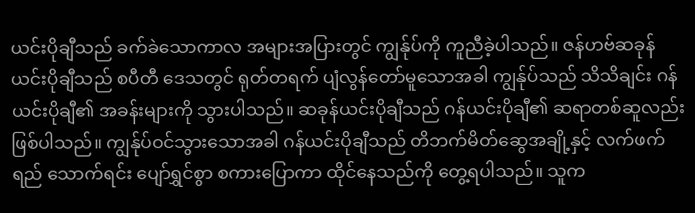ယင်းပိုချီသည် ခက်ခဲသောကာလ အများအပြားတွင် ကျွန်ုပ်ကို ကူညီခဲ့ပါသည်။ ဇန်ဟဗ်ဆခုန်ယင်းပိုချီသည် စပီတီ ဒေသတွင် ရုတ်တရက် ပျံလွန်တော်မူသောအခါ ကျွန်ုပ်သည် သိသိချင်း ဂန်ယင်းပိုချီ၏ အခန်းများကို သွားပါသည်။ ဆခုန်ယင်းပိုချီသည် ဂန်ယင်းပိုချီ၏ ဆရာတစ်ဆူလည်းဖြစ်ပါသည်။ ကျွန်ုပ်ဝင်သွားသောအခါ ဂန်ယင်းပိုချီသည် တိဘက်မိတ်ဆွေအချို့နှင့် လက်ဖက်ရည် သောက်ရင်း ပျော်ရွှင်စွာ စကားပြောကာ ထိုင်နေသည်ကို တွေ့ရပါသည်။ သူက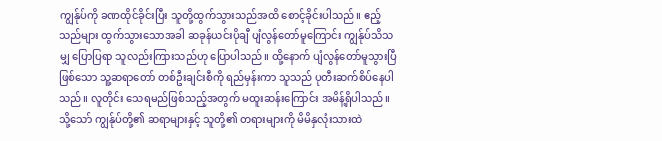ကျွန်ုပ်ကို ခဏထိုင်ခိုင်းပြီး သူတို့ထွက်သွားသည်အထိ စောင့်ခိုင်းပါသည်။ ဧည့်သည်များ ထွက်သွားသောအခါ ဆခုန်ယင်းပိုချီ ပျံလွန်တော်မူကြောင်း ကျွန်ုပ်သိသမျှ ပြောပြရာ သူလည်းကြားသည်ဟု ပြောပါသည်။ ထို့နောက် ပျံလွန်တော်မူသွားပြီဖြစ်သော သူ့ဆရာတော် တစ်ဦးချင်းစီကို ရည်မှန်းကာ သူသည် ပုတီးဆက်စိပ်နေပါသည်။ လူတိုင်း သေရမည်ဖြစ်သည့်အတွက် မထူးဆန်းကြောင်း အမိန့်ရှိပါသည်။ သို့သော် ကျွန်ုပ်တို့၏ ဆရာများနှင့် သူတို့၏ တရားများကို မိမိနှလုံးသားထဲ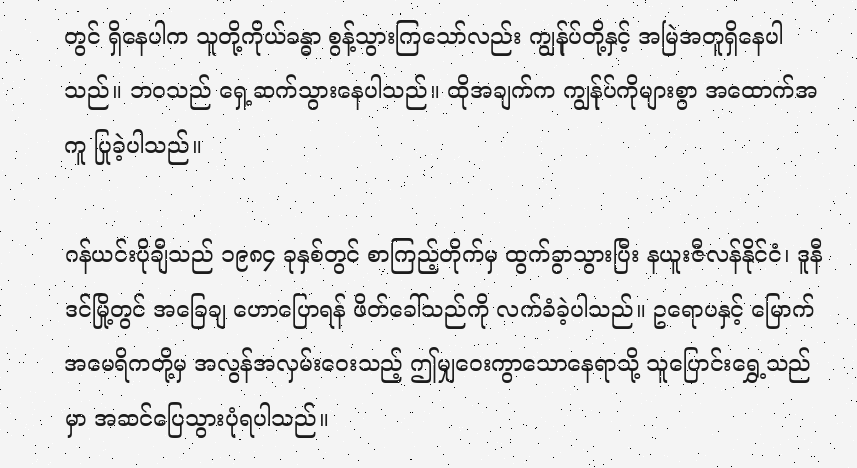တွင် ရှိနေပါက သူတို့ကိုယ်ခန္ဓာ စွန့်သွားကြသော်လည်း ကျွန်ုပ်တို့နှင့် အမြဲအတူရှိနေပါသည်။ ဘဝသည် ရှေ့ဆက်သွားနေပါသည်။ ထိုအချက်က ကျွန်ုပ်ကိုများစွာ အထောက်အကူ ပြုခဲ့ပါသည်။

ဂန်ယင်းပိုချီသည် ၁၉၈၄ ခုနှစ်တွင် စာကြည့်တိုက်မှ ထွက်ခွာသွားပြီး နယူးဇီလန်နိုင်ငံ၊ ဒူနီဒင်မြို့တွင် အခြေချ ဟောပြောရန် ဖိတ်ခေါ်သည်ကို လက်ခံခဲ့ပါသည်။ ဥရောပနှင့် မြောက်အမေရိကတို့မှ အလွန်အလှမ်းဝေးသည့် ဤမျှဝေးကွာသောနေရာသို့ သူပြောင်းရွှေ့သည်မှာ အဆင်ပြေသွားပုံရပါသည်။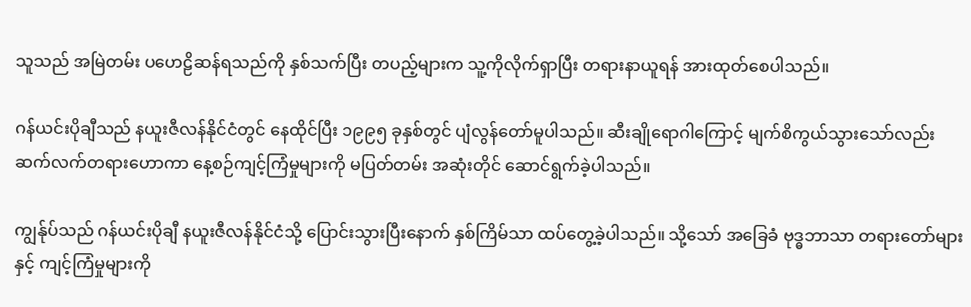သူသည် အမြဲတမ်း ပဟေဠိဆန်ရသည်ကို နှစ်သက်ပြီး တပည့်များက သူ့ကိုလိုက်ရှာပြီး တရားနာယူရန် အားထုတ်စေပါသည်။

ဂန်ယင်းပိုချီသည် နယူးဇီလန်နိုင်ငံတွင် နေထိုင်ပြီး ၁၉၉၅ ခုနှစ်တွင် ပျံလွန်တော်မူပါသည်။ ဆီးချိုရောဂါကြောင့် မျက်စိကွယ်သွားသော်လည်း ဆက်လက်တရားဟောကာ နေ့စဉ်ကျင့်ကြံမှုများကို မပြတ်တမ်း အဆုံးတိုင် ဆောင်ရွက်ခဲ့ပါသည်။

ကျွန်ုပ်သည် ဂန်ယင်းပိုချီ နယူးဇီလန်နိုင်ငံသို့ ပြောင်းသွားပြီးနောက် နှစ်ကြိမ်သာ ထပ်တွေ့ခဲ့ပါသည်။ သို့သော် အခြေခံ ဗုဒ္ဓဘာသာ တရားတော်များနှင့် ကျင့်ကြံမှုများကို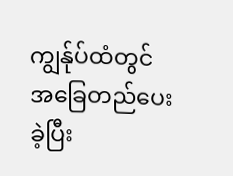ကျွန်ုပ်ထံတွင် အခြေတည်ပေးခဲ့ပြီး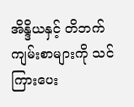အိန္ဒိယနှင့် တိဘက် ကျမ်းစာများကို သင်ကြားပေး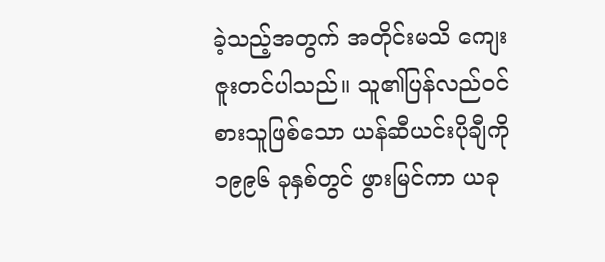ခဲ့သည့်အတွက် အတိုင်းမသိ ကျေးဇူးတင်ပါသည်။ သူ၏ပြန်လည်ဝင်စားသူဖြစ်သော ယန်ဆီယင်းပိုချီကို ၁၉၉၆ ခုနှစ်တွင် ဖွားမြင်ကာ ယခု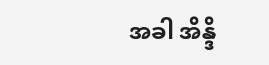အခါ အိန္ဒိ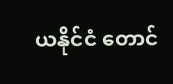ယနိုင်ငံ တောင်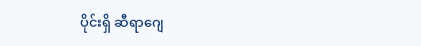ပိုင်းရှိ ဆီရာဂျေ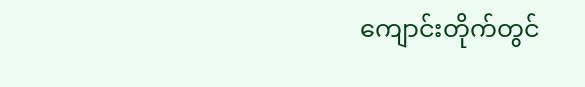ကျောင်းတိုက်တွင်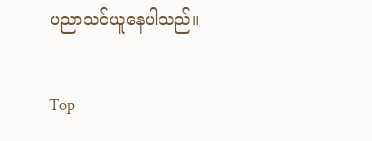ပညာသင်ယူနေပါသည်။

Top